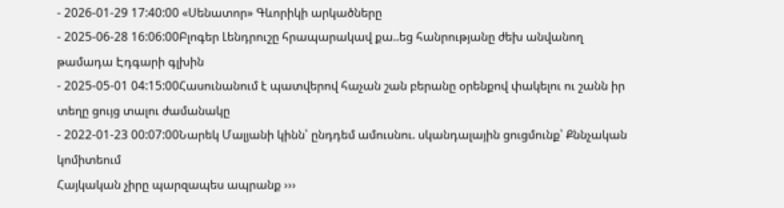- 2026-01-29 17:40:00 «Սենատոր» Գևորիկի արկածները
- 2025-06-28 16:06:00Բլոգեր Լենդրուշը հրապարակավ քա..եց հանրությանը ժեխ անվանող թամադա Էդգարի գլխին
- 2025-05-01 04:15:00Հասունանում է պատվերով հաչան շան բերանը օրենքով փակելու ու շանն իր տեղը ցույց տալու ժամանակը
- 2022-01-23 00:07:00Նարեկ Մալյանի կինն՝ ընդդեմ ամուսնու. սկանդալային ցուցմունք՝ Քննչական կոմիտեում
Հայկական չիրը պարզապես ապրանք ›››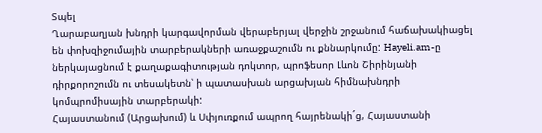Տպել
Ղարաբաղյան խնդրի կարգավորման վերաբերյալ վերջին շրջանում հաճախակիացել են փոխզիջումային տարբերակների առաջքաշումն ու քննարկումը: Hayeli.am-ը ներկայացնում է քաղաքագիտության դոկտոր, պրոֆեսոր Լևոն Շիրինյանի դիրքորոշումն ու տեսակետն՝ ի պատասխան արցախյան հիմնախնդրի կոմպրոմիսային տարբերակի:
Հայաստանում (Արցախում) և Սփյուռքում ապրող հայրենակի´ց, Հայաստանի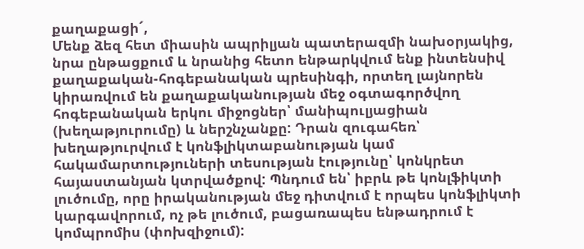քաղաքացի´,
Մենք ձեզ հետ միասին ապրիլյան պատերազմի նախօրյակից, նրա ընթացքում և նրանից հետո ենթարկվում ենք ինտենսիվ քաղաքական-հոգեբանական պրեսինգի, որտեղ լայնորեն կիրառվում են քաղաքականության մեջ օգտագործվող հոգեբանական երկու միջոցներ՝ մանիպուլյացիան (խեղաթյուրումը) և ներշնչանքը: Դրան զուգահեռ՝ խեղաթյուրվում է կոնֆլիկտաբանության կամ հակամարտություների տեսության էությունը՝ կոնկրետ հայաստանյան կտրվածքով: Պնդում են՝ իբրև թե կոնլֆիկտի լուծումը, որը իրականության մեջ դիտվում է որպես կոնֆլիկտի կարգավորում, ոչ թե լուծում, բացառապես ենթադրում է կոմպրոմիս (փոխզիջում):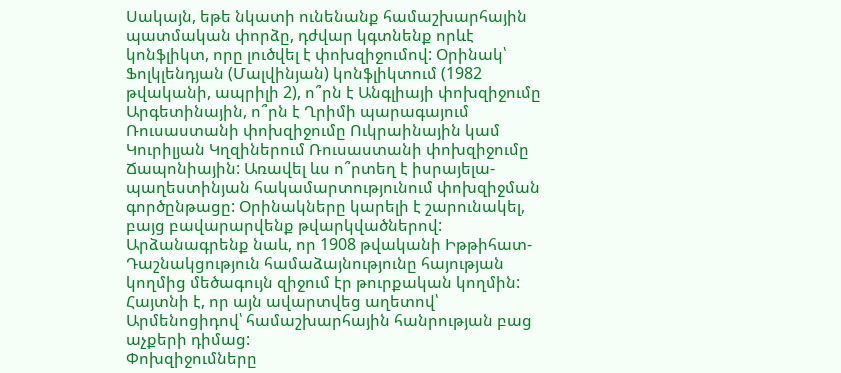Սակայն, եթե նկատի ունենանք համաշխարհային պատմական փորձը, դժվար կգտնենք որևէ կոնֆլիկտ, որը լուծվել է փոխզիջումով: Օրինակ՝ Ֆոլկլենդյան (Մալվինյան) կոնֆլիկտում (1982 թվականի, ապրիլի 2), ո՞րն է Անգլիայի փոխզիջումը Արգետինային, ո՞րն է Ղրիմի պարագայում Ռուսաստանի փոխզիջումը Ուկրաինային կամ Կուրիլյան Կղզիներում Ռուսաստանի փոխզիջումը Ճապոնիային: Առավել ևս ո՞րտեղ է իսրայելա-պաղեստինյան հակամարտությունում փոխզիջման գործընթացը: Օրինակները կարելի է շարունակել, բայց բավարարվենք թվարկվածներով:
Արձանագրենք նաև, որ 1908 թվականի Իթթիհատ-Դաշնակցություն համաձայնությունը հայության կողմից մեծագույն զիջում էր թուրքական կողմին: Հայտնի է, որ այն ավարտվեց աղետով՝ Արմենոցիդով՝ համաշխարհային հանրության բաց աչքերի դիմաց:
Փոխզիջումները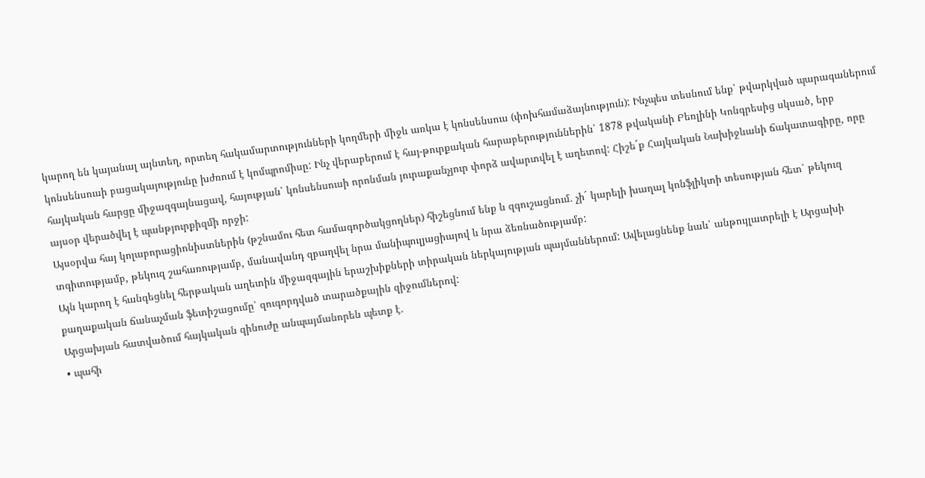կարող են կայանալ այնտեղ, որտեղ հակամարտությունների կողմերի միջև առկա է կոնսենսուս (փոխհամաձայնություն): Ինչպես տեսնում ենք՝ թվարկված պարագաներում կոնսենսուսի բացակայությունը խժռում է կոմպրոմիսը: Ինչ վերաբերում է հայ-թուրքական հարաբերություններին՝ 1878 թվականի Բեռլինի Կոնգրեսից սկսած, երբ հայկական հարցը միջազգայնացավ, հայության՝ կոնսենսուսի որոնման յուրաքանչյուր փորձ ավարտվել է աղետով: Հիշե´ք Հայկական Նախիջևանի ճակատագիրը, որը այսօր վերածվել է պանթյուրքիզմի որջի:
Այսօրվա հայ կոլաբորացիոնիստներին (թշնամու հետ համագործակցողներ) հիշեցնում ենք և զգուշացնում. չի´ կարելի խաղալ կոնֆլիկտի տեսության հետ՝ թեկուզ տգիտությամբ, թեկուզ շահառությամբ, մանավանդ զբաղվել նրա մանիպուլյացիայով և նրա ձեռնածությամբ:
Այն կարող է հանգեցնել հերթական աղետին միջազգային երաշխիքների տիրական ներկայության պայմաններում: Ավելացնենք նաև՝ անթույլատրելի է Արցախի քաղաքական ճանաչման ֆետիշացումը՝ զուգորդված տարածքային զիջումներով:
Արցախյան հատվածում հայկական զինուժը անպայմանորեն պետք է.
• պահի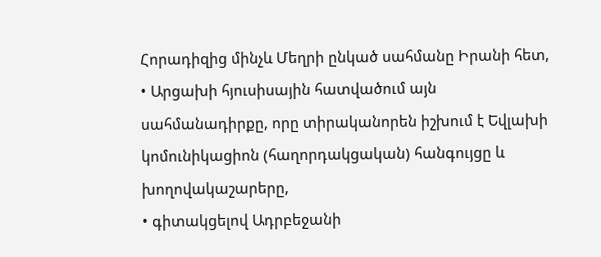Հորադիզից մինչև Մեղրի ընկած սահմանը Իրանի հետ,
• Արցախի հյուսիսային հատվածում այն սահմանադիրքը, որը տիրականորեն իշխում է Եվլախի կոմունիկացիոն (հաղորդակցական) հանգույցը և խողովակաշարերը,
• գիտակցելով Ադրբեջանի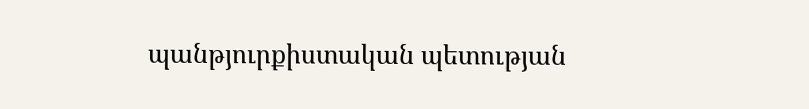պանթյուրքիստական պետության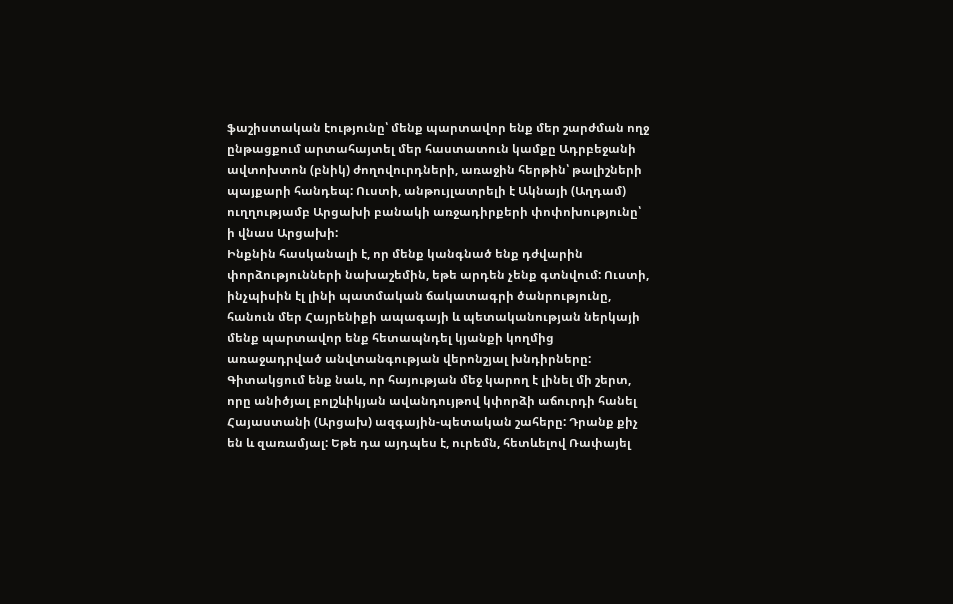ֆաշիստական էությունը՝ մենք պարտավոր ենք մեր շարժման ողջ ընթացքում արտահայտել մեր հաստատուն կամքը Ադրբեջանի ավտոխտոն (բնիկ) ժողովուրդների, առաջին հերթին՝ թալիշների պայքարի հանդեպ: Ուստի, անթույլատրելի է Ակնայի (Աղդամ) ուղղությամբ Արցախի բանակի առջադիրքերի փոփոխությունը՝ ի վնաս Արցախի:
Ինքնին հասկանալի է, որ մենք կանգնած ենք դժվարին փորձությունների նախաշեմին, եթե արդեն չենք գտնվում: Ուստի, ինչպիսին էլ լինի պատմական ճակատագրի ծանրությունը, հանուն մեր Հայրենիքի ապագայի և պետականության ներկայի մենք պարտավոր ենք հետապնդել կյանքի կողմից առաջադրված անվտանգության վերոնշյալ խնդիրները:
Գիտակցում ենք նաև, որ հայության մեջ կարող է լինել մի շերտ, որը անիծյալ բոլշևիկյան ավանդույթով կփորձի աճուրդի հանել Հայաստանի (Արցախ) ազգային-պետական շահերը: Դրանք քիչ են և զառամյալ: Եթե դա այդպես է, ուրեմն, հետևելով Ռափայել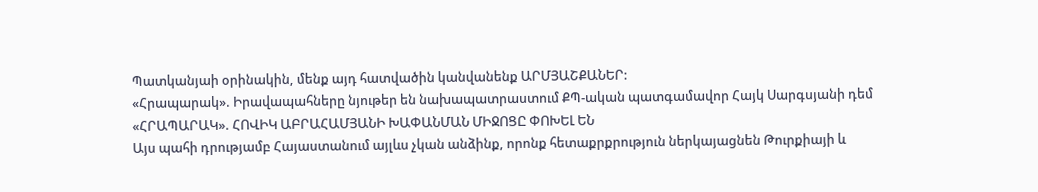Պատկանյաի օրինակին, մենք այդ հատվածին կանվանենք ԱՐՄՅԱՇՔԱՆԵՐ:
«Հրապարակ». Իրավապահները նյութեր են նախապատրաստում ՔՊ-ական պատգամավոր Հայկ Սարգսյանի դեմ
«ՀՐԱՊԱՐԱԿ». ՀՈՎԻԿ ԱԲՐԱՀԱՄՅԱՆԻ ԽԱՓԱՆՄԱՆ ՄԻՋՈՑԸ ՓՈԽԵԼ ԵՆ
Այս պահի դրությամբ Հայաստանում այլևս չկան անձինք, որոնք հետաքրքրություն ներկայացնեն Թուրքիայի և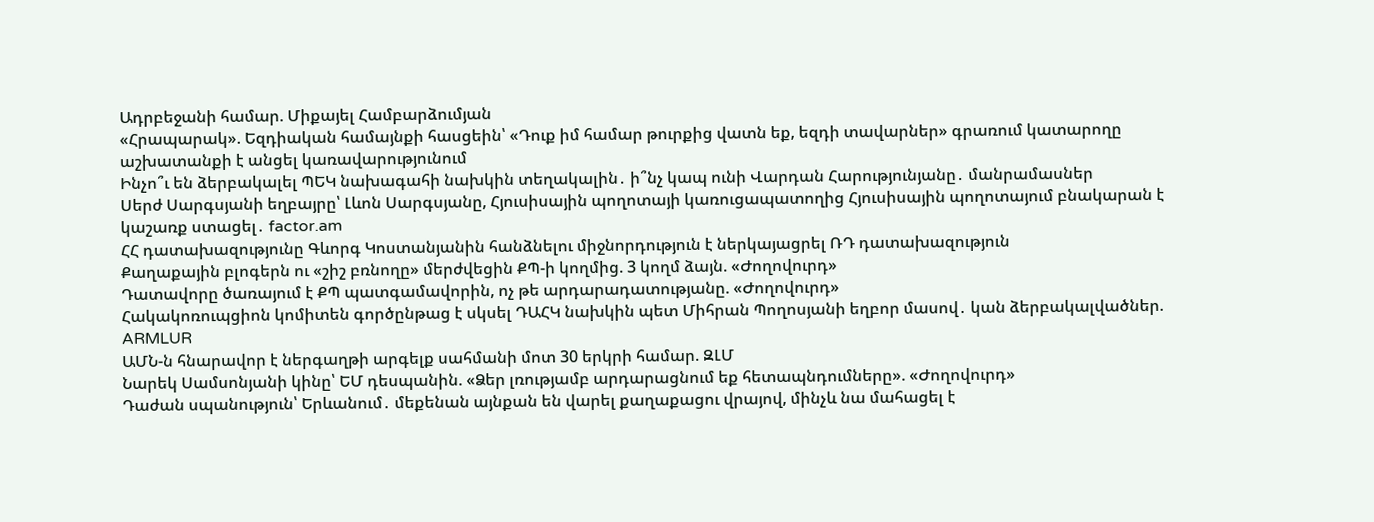Ադրբեջանի համար. Միքայել Համբարձումյան
«Հրապարակ». Եզդիական համայնքի հասցեին՝ «Դուք իմ համար թուրքից վատն եք, եզդի տավարներ» գրառում կատարողը աշխատանքի է անցել կառավարությունում
Ինչո՞ւ են ձերբակալել ՊԵԿ նախագահի նախկին տեղակալին․ ի՞նչ կապ ունի Վարդան Հարությունյանը․ մանրամասներ
Սերժ Սարգսյանի եղբայրը՝ Լևոն Սարգսյանը, Հյուսիսային պողոտայի կառուցապատողից Հյուսիսային պողոտայում բնակարան է կաշառք ստացել․ factor.am
ՀՀ դատախազությունը Գևորգ Կոստանյանին հանձնելու միջնորդություն է ներկայացրել ՌԴ դատախազություն
Քաղաքային բլոգերն ու «շիշ բռնողը» մերժվեցին ՔՊ-ի կողմից. 3 կողմ ձայն. «Ժողովուրդ»
Դատավորը ծառայում է ՔՊ պատգամավորին, ոչ թե արդարադատությանը. «Ժողովուրդ»
Հակակոռուպցիոն կոմիտեն գործընթաց է սկսել ԴԱՀԿ նախկին պետ Միհրան Պողոսյանի եղբոր մասով․ կան ձերբակալվածներ. ARMLUR
ԱՄՆ-ն հնարավոր է ներգաղթի արգելք սահմանի մոտ 30 երկրի համար. ԶԼՄ
Նարեկ Սամսոնյանի կինը՝ ԵՄ դեսպանին. «Ձեր լռությամբ արդարացնում եք հետապնդումները». «Ժողովուրդ»
Դաժան սպանություն՝ Երևանում․ մեքենան այնքան են վարել քաղաքացու վրայով, մինչև նա մահացել է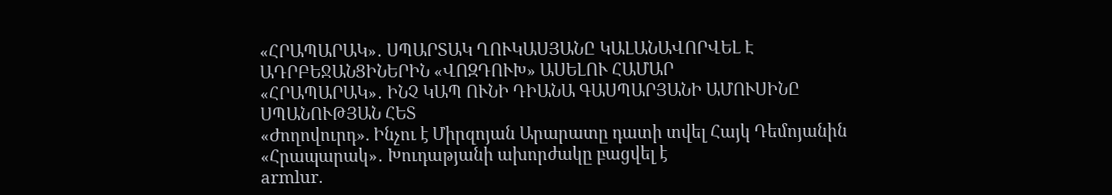«ՀՐԱՊԱՐԱԿ»․ ՍՊԱՐՏԱԿ ՂՈՒԿԱՍՅԱՆԸ ԿԱԼԱՆԱՎՈՐՎԵԼ Է ԱԴՐԲԵՋԱՆՑԻՆԵՐԻՆ «ՎՈԶԴՈՒԽ» ԱՍԵԼՈՒ ՀԱՄԱՐ
«ՀՐԱՊԱՐԱԿ»․ ԻՆՉ ԿԱՊ ՈՒՆԻ ԴԻԱՆԱ ԳԱՍՊԱՐՅԱՆԻ ԱՄՈՒՍԻՆԸ ՍՊԱՆՈՒԹՅԱՆ ՀԵՏ
«Ժողովուրդ». Ինչու է Միրզոյան Արարատը դատի տվել Հայկ Դեմոյանին
«Հրապարակ»․ Խուդաթյանի ախորժակը բացվել է
armlur.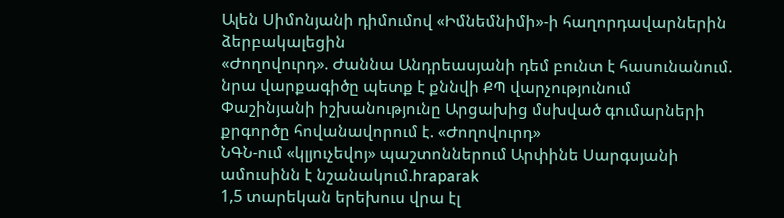Ալեն Սիմոնյանի դիմումով «Իմնեմնիմի»-ի հաղորդավարներին ձերբակալեցին
«Ժողովուրդ». Ժաննա Անդրեասյանի դեմ բունտ է հասունանում. նրա վարքագիծը պետք է քննվի ՔՊ վարչությունում
Փաշինյանի իշխանությունը Արցախից մսխված գումարների քրգործը հովանավորում է. «Ժողովուրդ»
ՆԳՆ-ում «կլյուչեվոյ» պաշտոններում Արփինե Սարգսյանի ամուսինն է նշանակում.hraparak
1,5 տարեկան երեխուս վրա էլ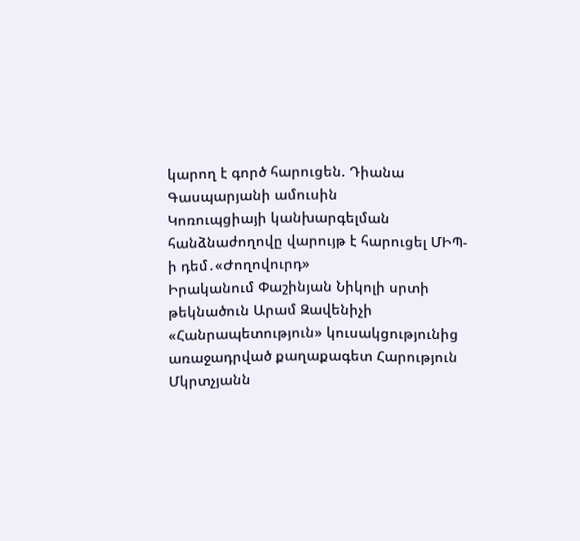կարող է գործ հարուցեն. Դիանա Գասպարյանի ամուսին
Կոռուպցիայի կանխարգելման հանձնաժողովը վարույթ է հարուցել ՄԻՊ-ի դեմ․«Ժողովուրդ»
Իրականում Փաշինյան Նիկոլի սրտի թեկնածուն Արամ Զավենիչի «Հանրապետություն» կուսակցությունից առաջադրված քաղաքագետ Հարություն Մկրտչյանն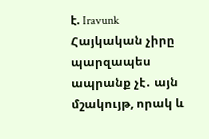է. Iravunk
Հայկական չիրը պարզապես ապրանք չէ․ այն մշակույթ, որակ և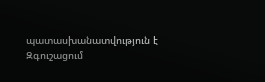պատասխանատվություն է
Զգուշացում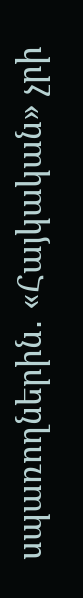սպառողներին․ «Հայկական» չրի